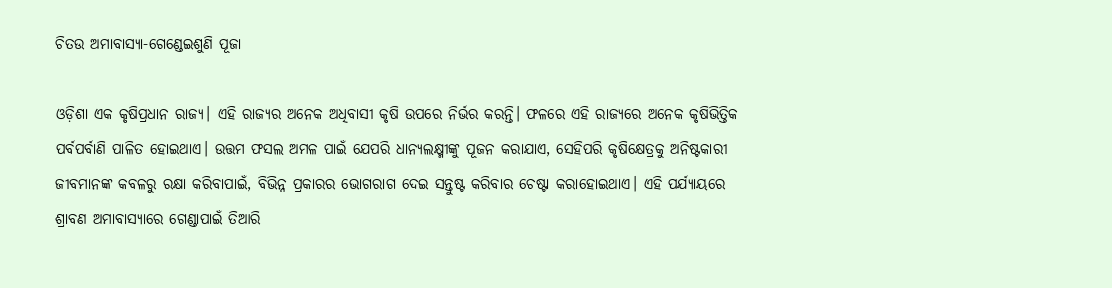ଚିତଉ ଅମାବାସ୍ୟା-ଗେଣ୍ଡେଇଶୁଣି ପୂଜା

ଓଡ଼ିଶା ଏକ କୃଷିପ୍ରଧାନ ରାଜ୍ୟ। ଏହି ରାଜ୍ୟର ଅନେକ ଅଧିବାସୀ କୃଷି ଉପରେ ନିର୍ଭର କରନ୍ତି। ଫଳରେ ଏହି ରାଜ୍ୟରେ ଅନେକ କୃଷିଭିତ୍ତିକ ପର୍ବପର୍ବାଣି ପାଳିତ ହୋଇଥାଏ। ଉତ୍ତମ ଫସଲ ଅମଳ ପାଇଁ ଯେପରି ଧାନ୍ୟଲକ୍ଷ୍ମୀଙ୍କୁ ପୂଜନ କରାଯାଏ, ସେହିପରି କୃଷିକ୍ଷେତ୍ରକୁ ଅନିଷ୍ଟକାରୀ ଜୀବମାନଙ୍କ କବଳରୁ ରକ୍ଷା କରିବାପାଇଁ, ବିଭିନ୍ନ ପ୍ରକାରର ଭୋଗରାଗ ଦେଇ ସନ୍ତୁଷ୍ଟ କରିବାର ଚେଷ୍ଟା କରାହୋଇଥାଏ। ଏହି ପର୍ଯ୍ୟାୟରେ ଶ୍ରାବଣ ଅମାବାସ୍ୟାରେ ଗେଣ୍ଡାପାଇଁ ତିଆରି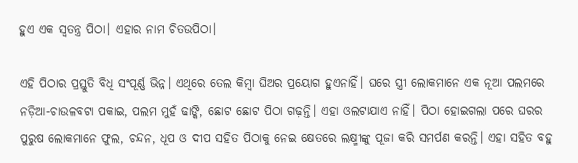ହୁଏ ଏକ ସ୍ୱତନ୍ତ୍ର ପିଠା। ଏହାର ନାମ ଚିତଉପିଠା।

ଏହି ପିଠାର ପ୍ରସ୍ତୁତି ବିଧି ସଂପୂର୍ଣ୍ଣ ଭିନ୍ନ। ଏଥିରେ ତେଲ କିମ୍ବା ଘିଅର ପ୍ରୟୋଗ ହୁଏନାହିଁ। ଘରେ ସ୍ତ୍ରୀ ଲୋକମାନେ ଏକ ନୂଆ ପଲମରେ ନଡ଼ିଆ-ଚାଉଳବଟା ପକାଇ, ପଲମ ମୁହଁ ଢାଙ୍କି, ଛୋଟ ଛୋଟ ପିଠା ଗଢ଼ନ୍ତି। ଏହା ଓଲଟାଯାଏ ନାହିଁ। ପିଠା ହୋଇଗଲା ପରେ ଘରର ପୁରୁଷ ଲୋକମାନେ ଫୁଲ, ଚନ୍ଦନ, ଧୂପ ଓ ଦୀପ ସହିତ ପିଠାକୁ ନେଇ କ୍ଷେତରେ ଲକ୍ଷ୍ମୀଙ୍କୁ ପୂଜା କରି ସମର୍ପଣ କରନ୍ତି। ଏହା ସହିତ ବହୁ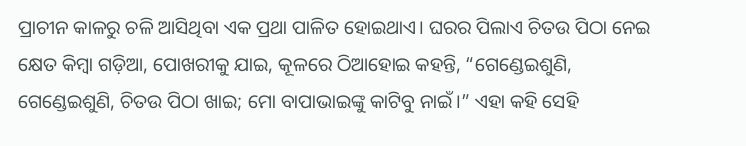ପ୍ରାଚୀନ କାଳରୁ ଚଳି ଆସିଥିବା ଏକ ପ୍ରଥା ପାଳିତ ହୋଇଥାଏ। ଘରର ପିଲାଏ ଚିତଉ ପିଠା ନେଇ କ୍ଷେତ କିମ୍ବା ଗଡ଼ିଆ, ପୋଖରୀକୁ ଯାଇ, କୂଳରେ ଠିଆହୋଇ କହନ୍ତି, “ଗେଣ୍ଡେଇଶୁଣି, ଗେଣ୍ଡେଇଶୁଣି, ଚିତଉ ପିଠା ଖାଇ; ମୋ ବାପାଭାଇଙ୍କୁ କାଟିବୁ ନାଇଁ।” ଏହା କହି ସେହି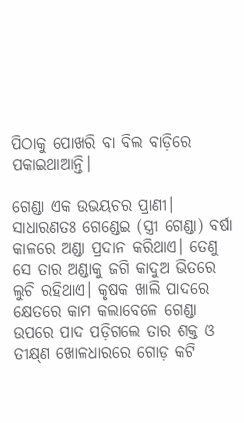ପିଠାକୁ ପୋଖରି ବା ବିଲ ବାଡ଼ିରେ ପକାଇଥାଆନ୍ତି।

ଗେଣ୍ଡା ଏକ ଉଭୟଚର ପ୍ରାଣୀ। ସାଧାରଣତଃ ଗେଣ୍ଡେଇ (ସ୍ତ୍ରୀ ଗେଣ୍ଡା) ବର୍ଷା କାଳରେ ଅଣ୍ଡା ପ୍ରଦାନ କରିଥାଏ। ତେଣୁ ସେ ତାର ଅଣ୍ଡାକୁ ଜଗି କାଦୁଅ ଭିତରେ ଲୁଚି ରହିଥାଏ। କୃଷକ ଖାଲି ପାଦରେ କ୍ଷେତରେ କାମ କଲାବେଳେ ଗେଣ୍ଡା ଉପରେ ପାଦ ପଡ଼ିଗଲେ ତାର ଶକ୍ତ ଓ ତୀକ୍ଷ୍‌ଣ ଖୋଳଧାରରେ ଗୋଡ଼ କଟି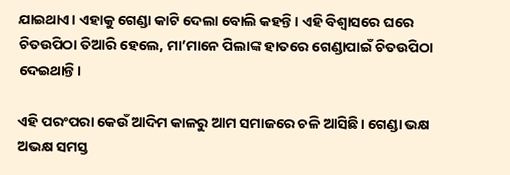ଯାଇଥାଏ। ଏହାକୁ ଗେଣ୍ଡା କାଟି ଦେଲା ବୋଲି କହନ୍ତି। ଏହି ବିଶ୍ୱାସରେ ଘରେ ଚିତଉପିଠା ତିଆରି ହେଲେ, ମା’ମାନେ ପିଲାଙ୍କ ହାତରେ ଗେଣ୍ଡାପାଇଁ ଚିତଉପିଠା ଦେଇଥାନ୍ତି।

ଏହି ପରଂପରା କେଉଁ ଆଦିମ କାଳରୁ ଆମ ସମାଜରେ ଚଳି ଆସିଛି। ଗେଣ୍ଡା ଭକ୍ଷ ଅଭକ୍ଷ ସମସ୍ତ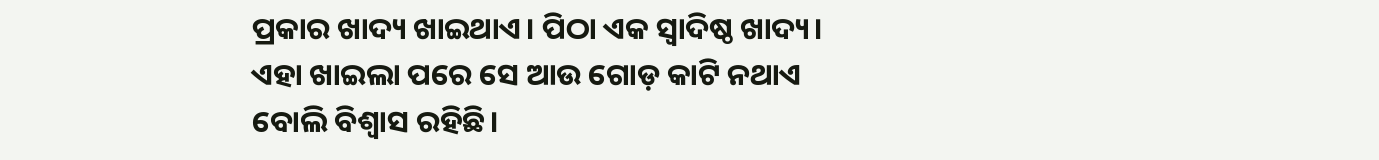ପ୍ରକାର ଖାଦ୍ୟ ଖାଇଥାଏ। ପିଠା ଏକ ସ୍ୱାଦିଷ୍ଠ ଖାଦ୍ୟ। ଏହା ଖାଇଲା ପରେ ସେ ଆଉ ଗୋଡ଼ କାଟି ନଥାଏ ବୋଲି ବିଶ୍ୱାସ ରହିଛି।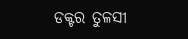ଡକ୍ଟର ତୁଳସୀ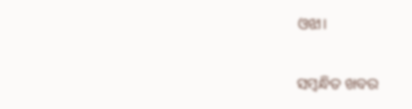ଓଝା।

ସମ୍ବନ୍ଧିତ ଖବର